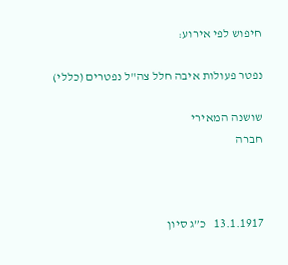חיפוש לפי אירוע:

נפטר פעולות איבה חלל צה"ל נפטרים (כללי)

שושנה המאירי
חברה



13.1.1917   כ”ג סיון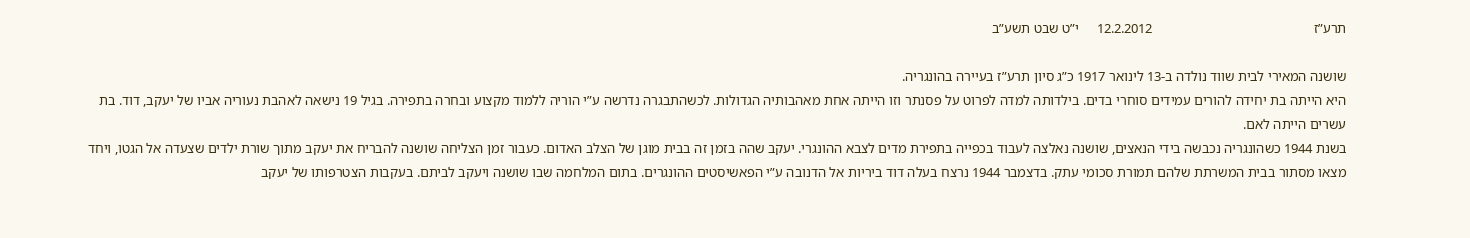תרע”ז                                              12.2.2012     י”ט שבט תשע”ב

שושנה המאירי לבית שווד נולדה ב-13 לינואר 1917 כ”ג סיון תרע”ז בעיירה בהונגריה.
היא הייתה בת יחידה להורים עמידים סוחרי בדים. בילדותה למדה לפרוט על פסנתר וזו הייתה אחת מאהבותיה הגדולות. לכשהתבגרה נדרשה ע”י הוריה ללמוד מקצוע ובחרה בתפירה. בגיל 19 נישאה לאהבת נעוריה אביו של יעקב, דוד. בת עשרים הייתה לאם.
בשנת 1944 כשהונגריה נכבשה בידי הנאצים, שושנה נאלצה לעבוד בכפייה בתפירת מדים לצבא ההונגרי. יעקב שהה בזמן זה בבית מוגן של הצלב האדום. כעבור זמן הצליחה שושנה להבריח את יעקב מתוך שורת ילדים שצעדה אל הגטו, ויחד מצאו מסתור בבית המשרתת שלהם תמורת סכומי עתק. בדצמבר 1944 נרצח בעלה דוד ביריות אל הדנובה ע”י הפאשיסטים ההונגרים. בתום המלחמה שבו שושנה ויעקב לביתם. בעקבות הצטרפותו של יעקב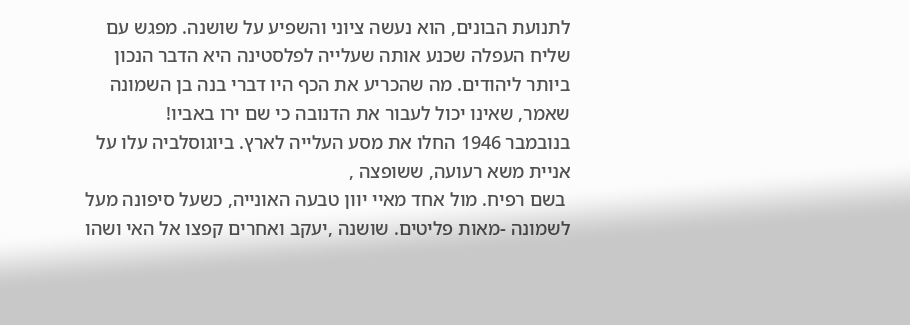לתנועת הבונים, הוא נעשה ציוני והשפיע על שושנה. מפגש עם שליח העפלה שכנע אותה שעלייה לפלסטינה היא הדבר הנכון ביותר ליהודים. מה שהכריע את הכף היו דברי בנה בן השמונה שאמר, שאינו יכול לעבור את הדנובה כי שם ירו באביו!
בנובמבר 1946 החלו את מסע העלייה לארץ. ביוגוסלביה עלו על אניית משא רעועה, ששופצה ,
 בשם רפיח. מול אחד מאיי יוון טבעה האונייה, כשעל סיפונה מעל לשמונה -מאות פליטים. שושנה ,יעקב ואחרים קפצו אל האי ושהו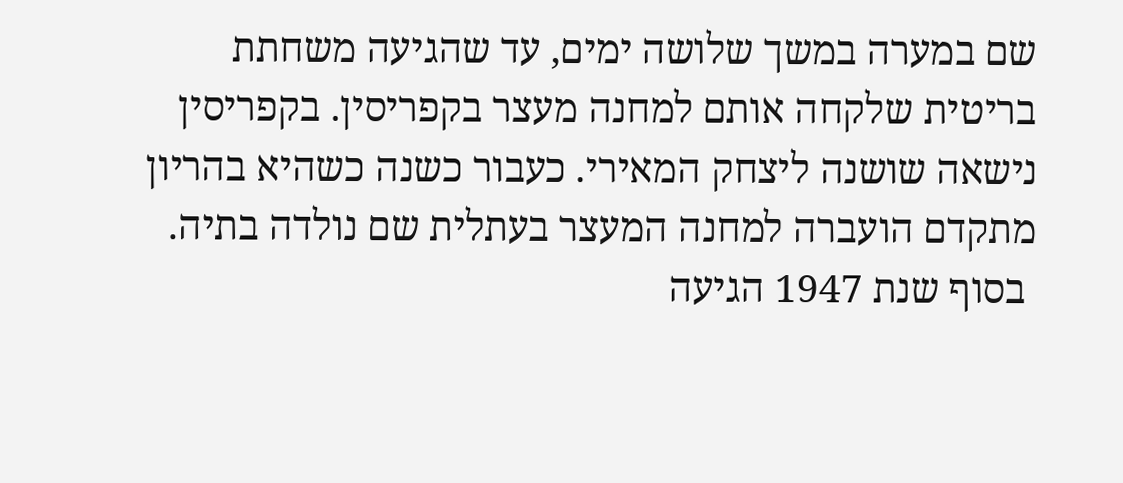שם במערה במשך שלושה ימים, עד שהגיעה משחתת בריטית שלקחה אותם למחנה מעצר בקפריסין. בקפריסין נישאה שושנה ליצחק המאירי. כעבור כשנה כשהיא בהריון מתקדם הועברה למחנה המעצר בעתלית שם נולדה בתיה.
 בסוף שנת 1947 הגיעה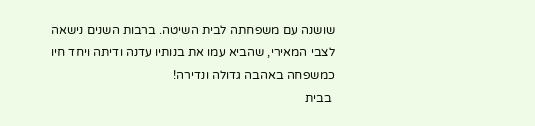שושנה עם משפחתה לבית השיטה. ברבות השנים נישאה לצבי המאירי, שהביא עמו את בנותיו עדנה ודיתה ויחד חיו כמשפחה באהבה גדולה ונדירה!
 בבית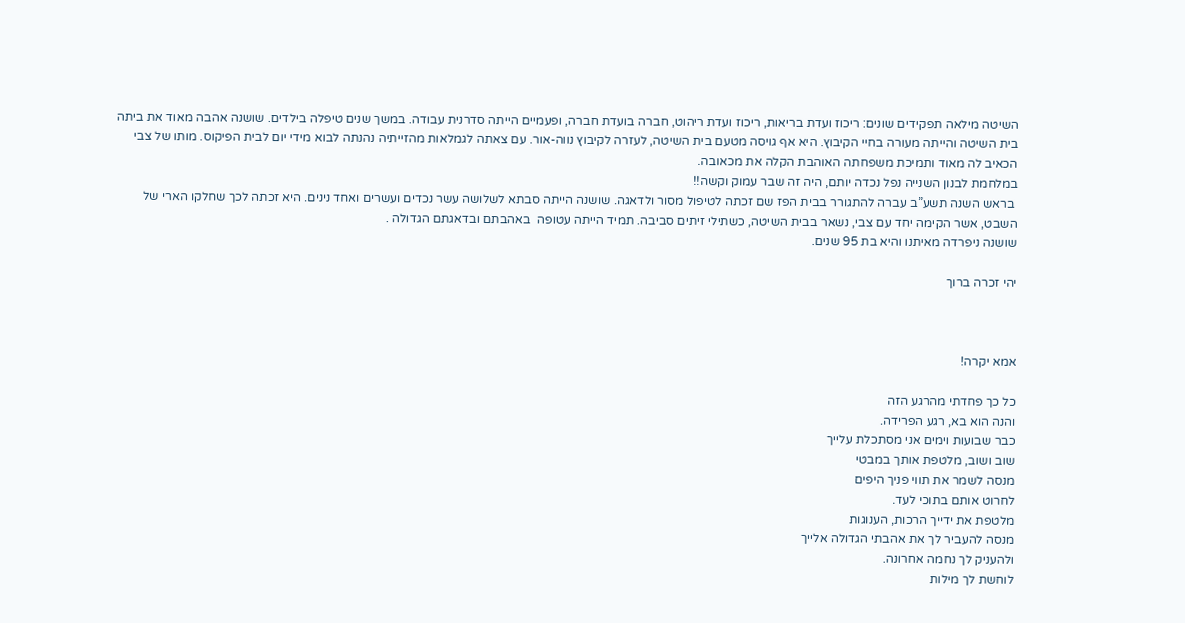השיטה מילאה תפקידים שונים: ריכוז ועדת בריאות, ריכוז ועדת ריהוט, חברה בועדת חברה, ופעמיים הייתה סדרנית עבודה. במשך שנים טיפלה בילדים. שושנה אהבה מאוד את ביתה בית השיטה והייתה מעורה בחיי הקיבוץ. היא אף גויסה מטעם בית השיטה, לעזרה לקיבוץ נווה-אור. עם צאתה לגמלאות מהזייתיה נהנתה לבוא מידי יום לבית הפיקוס. מותו של צבי הכאיב לה מאוד ותמיכת משפחתה האוהבת הקלה את מכאובה.
במלחמת לבנון השנייה נפל נכדה יותם, היה זה שבר עמוק וקשה!!
 בראש השנה תשע”ב עברה להתגורר בבית הפז שם זכתה לטיפול מסור ולדאגה. שושנה הייתה סבתא לשלושה עשר נכדים ועשרים ואחד נינים. היא זכתה לכך שחלקו הארי של השבט, אשר הקימה יחד עם צבי, נשאר בבית השיטה, כשתילי זיתים סביבה. תמיד הייתה עטופה  באהבתם ובדאגתם הגדולה .
שושנה ניפרדה מאיתנו והיא בת 95 שנים.

יהי זכרה ברוך



אמא יקרה!

כל כך פחדתי מהרגע הזה
והנה הוא בא, רגע הפרידה.
כבר שבועות וימים אני מסתכלת עלייך
שוב ושוב, מלטפת אותך במבטי
מנסה לשמר את תווי פניך היפים
לחרוט אותם בתוכי לעד.
מלטפת את ידייך הרכות, הענוגות
מנסה להעביר לך את אהבתי הגדולה אלייך
ולהעניק לך נחמה אחרונה.
לוחשת לך מילות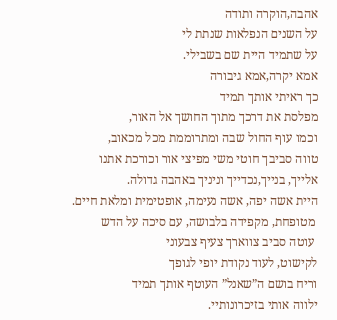אהבה,הוקרה ותודה
על השנים הנפלאות שנתת לי
על שתמיד היית שם בשבילי.
אמא יקרה,אמא גיבורה
כך ראיתי אותך תמיד
מפלסת את דרכך מתוך החושך אל האור,
וכמו עוף החול שבה ומתרוממת מכל מכאוב,
טווה סביבך חוטי משי מפיצי אור וכורכת אתנו
אלייך, בנייך,נכדייך וניניך באהבה גדולה.
היית אשה יפה, אשה נעימה, אופטימית ומלאת חיים.
 מטופחת, מקפידה בלבושה, עם סיכה על הדש
 עוטה סביב צווארך צעיף צבעוני
לקישוט, לעוד נקודת יופי לגופך
וריח בושם ה”שאנל” העוטף אותך תמיד
ילווה אותי בזיכרונותיי.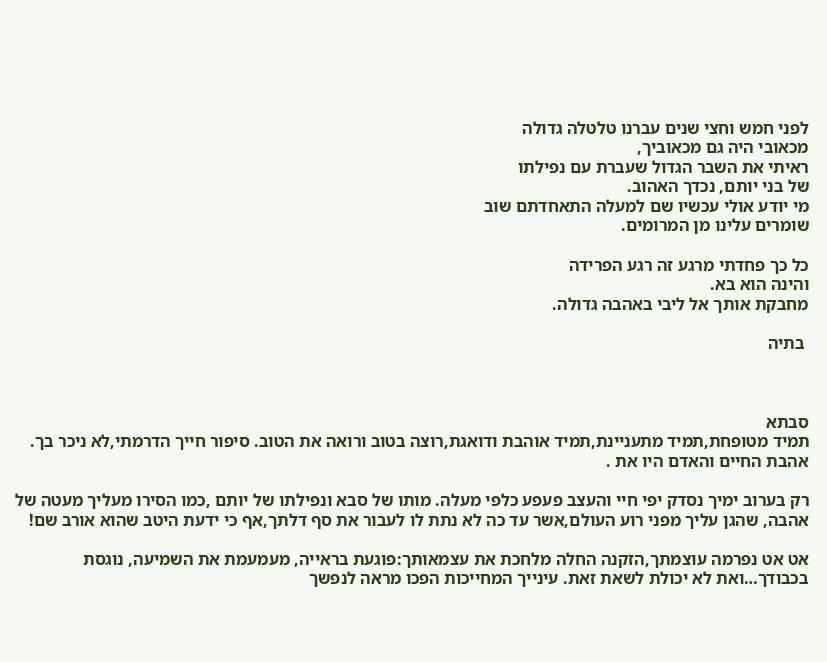לפני חמש וחצי שנים עברנו טלטלה גדולה
מכאובי היה גם מכאוביך,
ראיתי את השבר הגדול שעברת עם נפילתו
של בני יותם, נכדך האהוב.
מי יודע אולי עכשיו שם למעלה התאחדתם שוב
שומרים עלינו מן המרומים.

כל כך פחדתי מרגע זה רגע הפרידה
והינה הוא בא.
מחבקת אותך אל ליבי באהבה גדולה.

 בתיה



סבתא
תמיד מטופחת,תמיד מתעניינת,תמיד אוהבת ודואגת,רוצה בטוב ורואה את הטוב. סיפור חייך הדרמתי,לא ניכר בך. אהבת החיים והאדם היו את .

רק בערוב ימיך נסדק יפי חיי והעצב פעפע כלפי מעלה. מותו של סבא ונפילתו של יותם ,כמו הסירו מעליך מעטה של אהבה, שהגן עליך מפני רוע העולם,אשר עד כה לא נתת לו לעבור את סף דלתך,אף כי ידעת היטב שהוא אורב שם!

אט אט נפרמה עוצמתך,הזקנה החלה מלחכת את עצמאותך:פוגעת בראייה, מעמעמת את השמיעה, נוגסת בכבודך…ואת לא יכולת לשאת זאת. עינייך המחייכות הפכו מראה לנפשך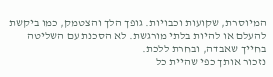המיוסרת, שקועות וכבויות. גופך הלך והצטמק, כמו ביקשת להעלם או להיות בלתי מורגשת. לא הסכנת עם השליטה בחייך שאבדה, ובחרת ללכת.
נזכור אותך כפי שהיית כל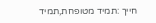חייך :תמיד מטופחת,תמיד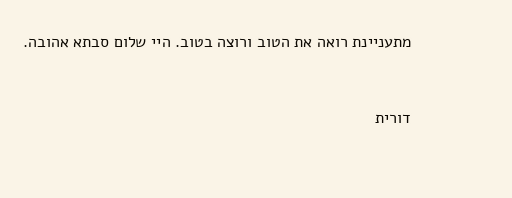מתעניינת רואה את הטוב ורוצה בטוב. היי שלום סבתא אהובה.


דורית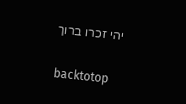יהי זכרו ברוך

backtotop